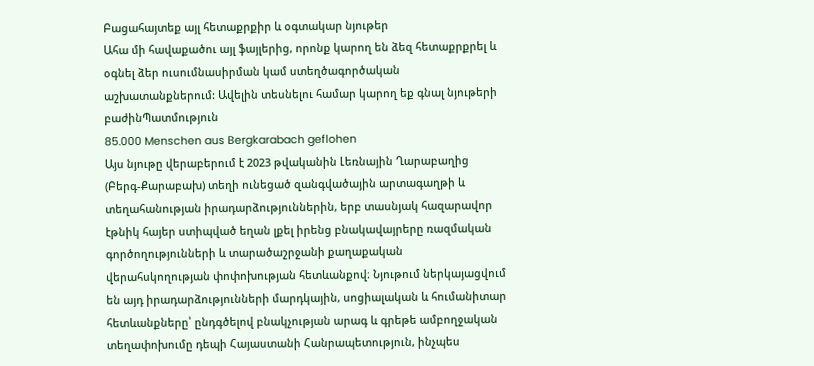Բացահայտեք այլ հետաքրքիր և օգտակար նյութեր
Ահա մի հավաքածու այլ ֆայլերից, որոնք կարող են ձեզ հետաքրքրել և օգնել ձեր ուսումնասիրման կամ ստեղծագործական աշխատանքներում: Ավելին տեսնելու համար կարող եք գնալ նյութերի բաժինՊատմություն
85.000 Menschen aus Bergkarabach geflohen
Այս նյութը վերաբերում է 2023 թվականին Լեռնային Ղարաբաղից (Բերգ-Քարաբախ) տեղի ունեցած զանգվածային արտագաղթի և տեղահանության իրադարձություններին, երբ տասնյակ հազարավոր էթնիկ հայեր ստիպված եղան լքել իրենց բնակավայրերը ռազմական գործողությունների և տարածաշրջանի քաղաքական վերահսկողության փոփոխության հետևանքով։ Նյութում ներկայացվում են այդ իրադարձությունների մարդկային, սոցիալական և հումանիտար հետևանքները՝ ընդգծելով բնակչության արագ և գրեթե ամբողջական տեղափոխումը դեպի Հայաստանի Հանրապետություն, ինչպես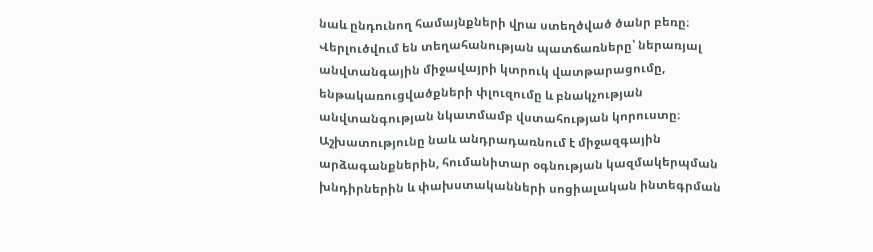նաև ընդունող համայնքների վրա ստեղծված ծանր բեռը։ Վերլուծվում են տեղահանության պատճառները՝ ներառյալ անվտանգային միջավայրի կտրուկ վատթարացումը, ենթակառուցվածքների փլուզումը և բնակչության անվտանգության նկատմամբ վստահության կորուստը։ Աշխատությունը նաև անդրադառնում է միջազգային արձագանքներին, հումանիտար օգնության կազմակերպման խնդիրներին և փախստականների սոցիալական ինտեգրման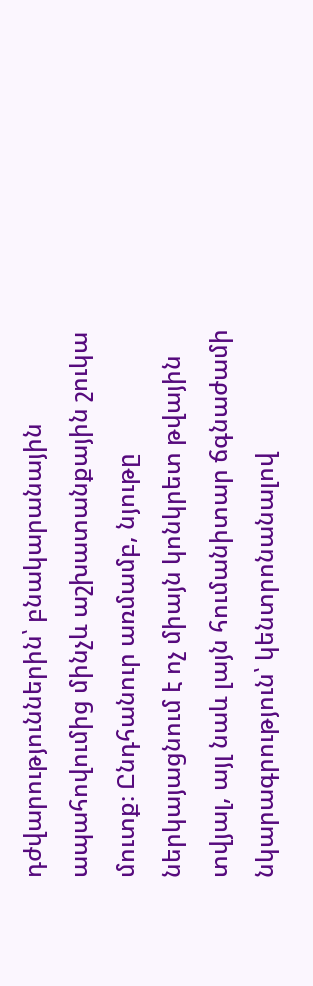դժվարություններին՝ բնակարանային ապահովումից մինչև աշխատանքային շուկա մուտք։ Ընդհանուր առմամբ, նյութը ներկայացնում է ոչ միայն կոնկրետ թվային տվյալ, այլ նաև լայն հումանիտար ճգնաժամի նկարագրություն՝ կենտրոնանալով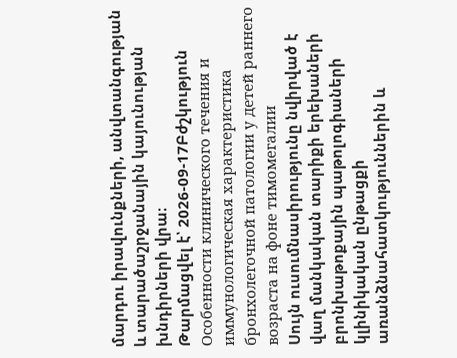մարդու իրավունքների, անվտանգության և տարածաշրջանային կայունության խնդիրների վրա։
Թարմացվել է՝ 2026-09-17Բժշկություն
Особенности клинического течения и иммунологическая характеристика бронхолегочной патологии у детей раннего возраста на фоне тимомегалии
Սույն ուսումնասիրությունը նվիրված է վաղ մանկական տարիքի երեխաների բրոնխաթոքային պաթոլոգիաների կլինիկական ընթացքի առանձնահատկություններին և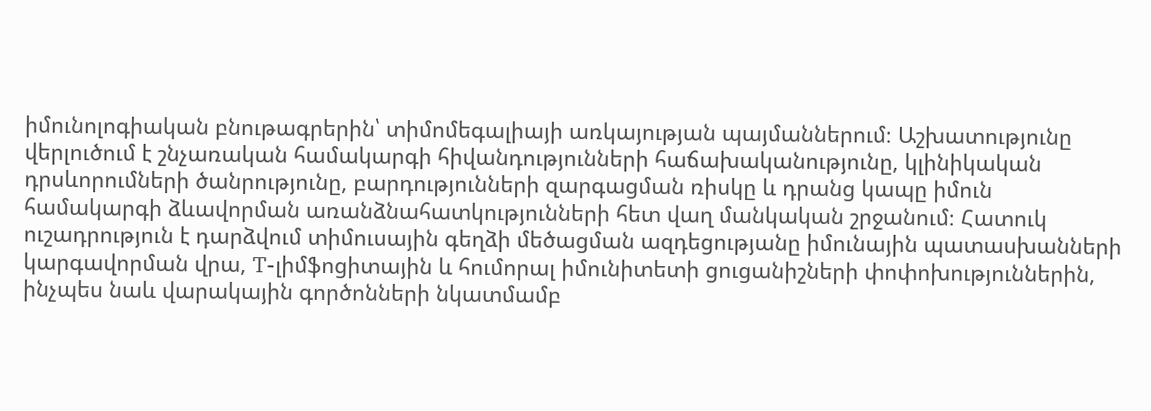իմունոլոգիական բնութագրերին՝ տիմոմեգալիայի առկայության պայմաններում։ Աշխատությունը վերլուծում է շնչառական համակարգի հիվանդությունների հաճախականությունը, կլինիկական դրսևորումների ծանրությունը, բարդությունների զարգացման ռիսկը և դրանց կապը իմուն համակարգի ձևավորման առանձնահատկությունների հետ վաղ մանկական շրջանում։ Հատուկ ուշադրություն է դարձվում տիմուսային գեղձի մեծացման ազդեցությանը իմունային պատասխանների կարգավորման վրա, T-լիմֆոցիտային և հումորալ իմունիտետի ցուցանիշների փոփոխություններին, ինչպես նաև վարակային գործոնների նկատմամբ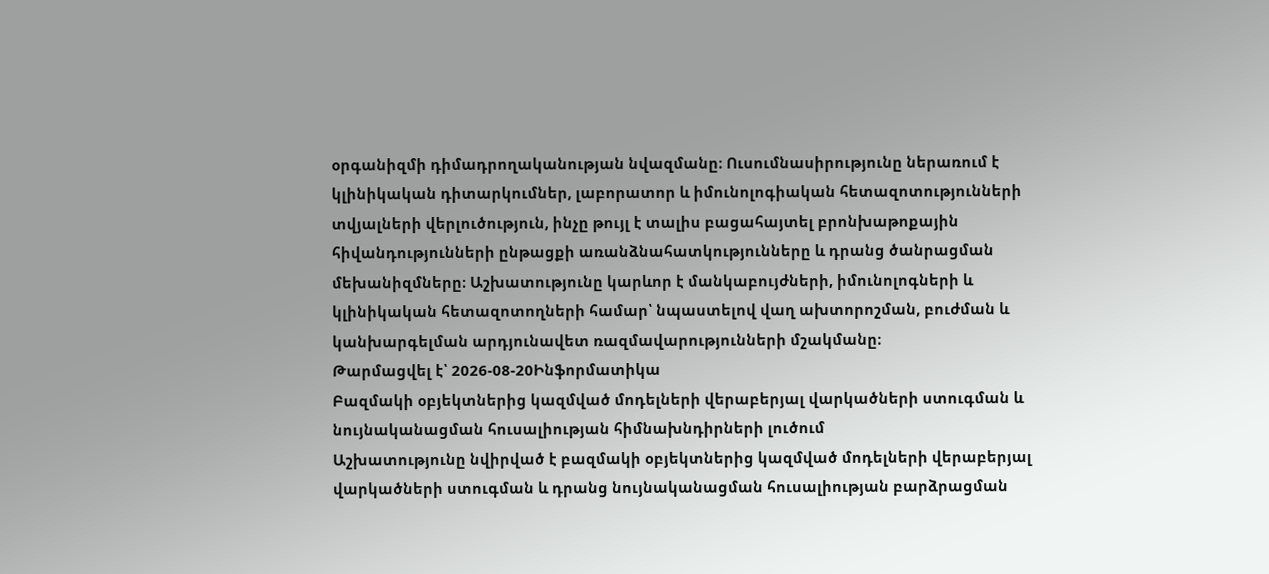օրգանիզմի դիմադրողականության նվազմանը։ Ուսումնասիրությունը ներառում է կլինիկական դիտարկումներ, լաբորատոր և իմունոլոգիական հետազոտությունների տվյալների վերլուծություն, ինչը թույլ է տալիս բացահայտել բրոնխաթոքային հիվանդությունների ընթացքի առանձնահատկությունները և դրանց ծանրացման մեխանիզմները։ Աշխատությունը կարևոր է մանկաբույժների, իմունոլոգների և կլինիկական հետազոտողների համար՝ նպաստելով վաղ ախտորոշման, բուժման և կանխարգելման արդյունավետ ռազմավարությունների մշակմանը։
Թարմացվել է՝ 2026-08-20Ինֆորմատիկա
Բազմակի օբյեկտներից կազմված մոդելների վերաբերյալ վարկածների ստուգման և նույնականացման հուսալիության հիմնախնդիրների լուծում
Աշխատությունը նվիրված է բազմակի օբյեկտներից կազմված մոդելների վերաբերյալ վարկածների ստուգման և դրանց նույնականացման հուսալիության բարձրացման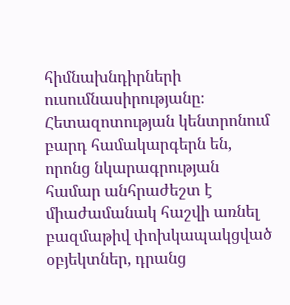հիմնախնդիրների ուսումնասիրությանը։ Հետազոտության կենտրոնում բարդ համակարգերն են, որոնց նկարագրության համար անհրաժեշտ է միաժամանակ հաշվի առնել բազմաթիվ փոխկապակցված օբյեկտներ, դրանց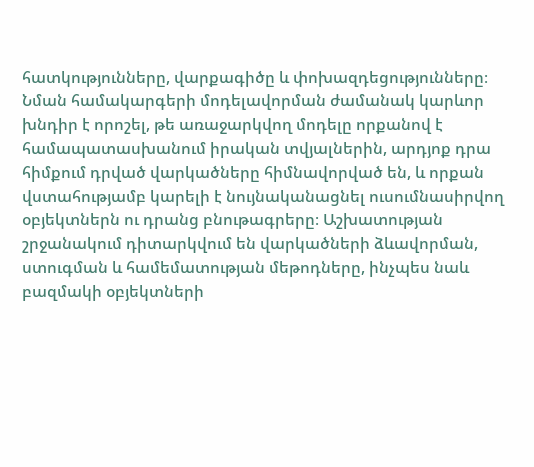հատկությունները, վարքագիծը և փոխազդեցությունները։ Նման համակարգերի մոդելավորման ժամանակ կարևոր խնդիր է որոշել, թե առաջարկվող մոդելը որքանով է համապատասխանում իրական տվյալներին, արդյոք դրա հիմքում դրված վարկածները հիմնավորված են, և որքան վստահությամբ կարելի է նույնականացնել ուսումնասիրվող օբյեկտներն ու դրանց բնութագրերը։ Աշխատության շրջանակում դիտարկվում են վարկածների ձևավորման, ստուգման և համեմատության մեթոդները, ինչպես նաև բազմակի օբյեկտների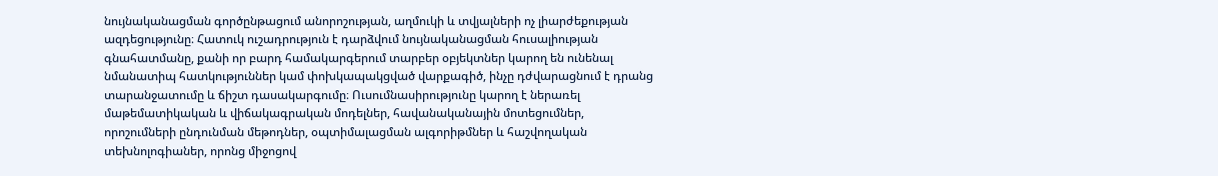նույնականացման գործընթացում անորոշության, աղմուկի և տվյալների ոչ լիարժեքության ազդեցությունը։ Հատուկ ուշադրություն է դարձվում նույնականացման հուսալիության գնահատմանը, քանի որ բարդ համակարգերում տարբեր օբյեկտներ կարող են ունենալ նմանատիպ հատկություններ կամ փոխկապակցված վարքագիծ, ինչը դժվարացնում է դրանց տարանջատումը և ճիշտ դասակարգումը։ Ուսումնասիրությունը կարող է ներառել մաթեմատիկական և վիճակագրական մոդելներ, հավանականային մոտեցումներ, որոշումների ընդունման մեթոդներ, օպտիմալացման ալգորիթմներ և հաշվողական տեխնոլոգիաներ, որոնց միջոցով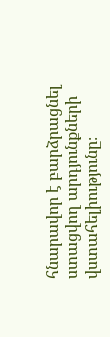հնարավոր է բարձրացնել ստացվող արդյունքների վստահելիությունը։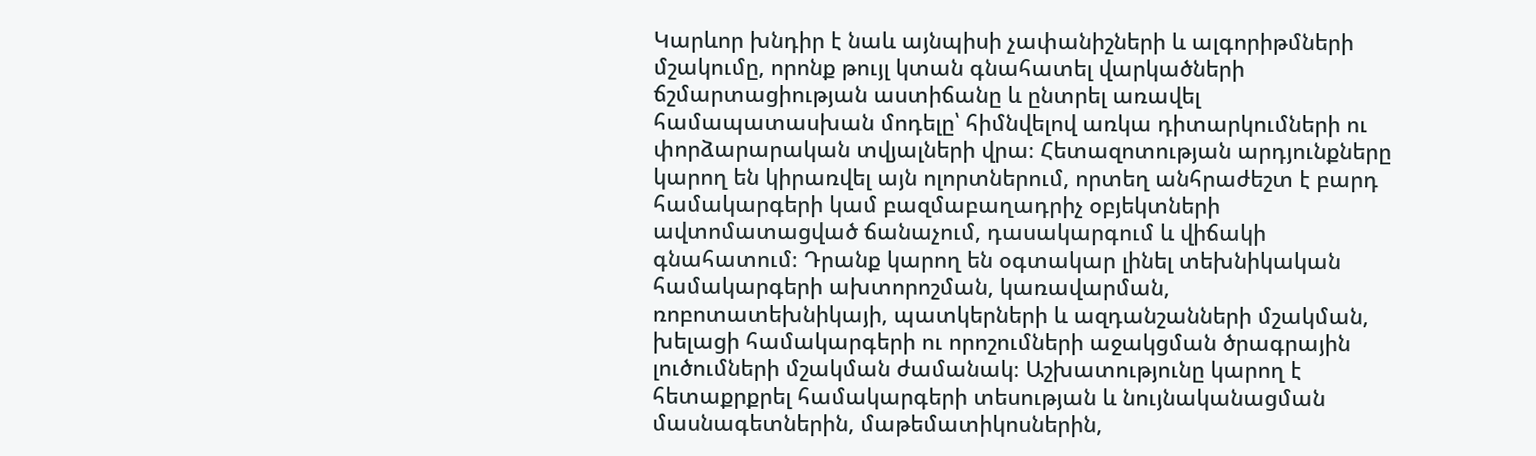Կարևոր խնդիր է նաև այնպիսի չափանիշների և ալգորիթմների մշակումը, որոնք թույլ կտան գնահատել վարկածների ճշմարտացիության աստիճանը և ընտրել առավել համապատասխան մոդելը՝ հիմնվելով առկա դիտարկումների ու փորձարարական տվյալների վրա։ Հետազոտության արդյունքները կարող են կիրառվել այն ոլորտներում, որտեղ անհրաժեշտ է բարդ համակարգերի կամ բազմաբաղադրիչ օբյեկտների ավտոմատացված ճանաչում, դասակարգում և վիճակի գնահատում։ Դրանք կարող են օգտակար լինել տեխնիկական համակարգերի ախտորոշման, կառավարման, ռոբոտատեխնիկայի, պատկերների և ազդանշանների մշակման, խելացի համակարգերի ու որոշումների աջակցման ծրագրային լուծումների մշակման ժամանակ։ Աշխատությունը կարող է հետաքրքրել համակարգերի տեսության և նույնականացման մասնագետներին, մաթեմատիկոսներին,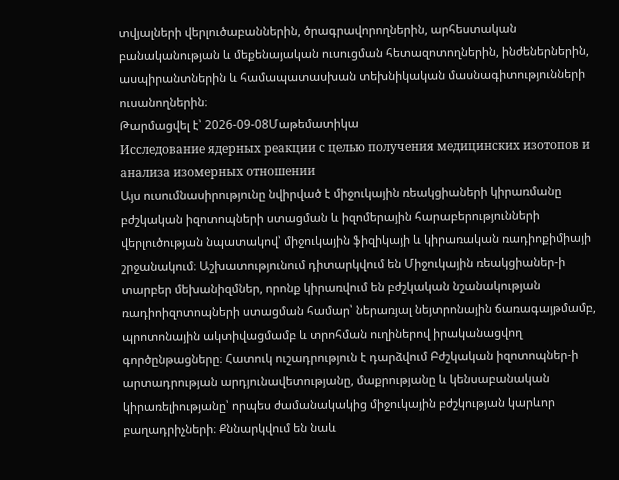տվյալների վերլուծաբաններին, ծրագրավորողներին, արհեստական բանականության և մեքենայական ուսուցման հետազոտողներին, ինժեներներին, ասպիրանտներին և համապատասխան տեխնիկական մասնագիտությունների ուսանողներին։
Թարմացվել է՝ 2026-09-08Մաթեմատիկա
Исследование ядерных реакции с целью получения медицинских изотопов и анализа изомерных отношении
Այս ուսումնասիրությունը նվիրված է միջուկային ռեակցիաների կիրառմանը բժշկական իզոտոպների ստացման և իզոմերային հարաբերությունների վերլուծության նպատակով՝ միջուկային ֆիզիկայի և կիրառական ռադիոքիմիայի շրջանակում։ Աշխատությունում դիտարկվում են Միջուկային ռեակցիաներ-ի տարբեր մեխանիզմներ, որոնք կիրառվում են բժշկական նշանակության ռադիոիզոտոպների ստացման համար՝ ներառյալ նեյտրոնային ճառագայթմամբ, պրոտոնային ակտիվացմամբ և տրոհման ուղիներով իրականացվող գործընթացները։ Հատուկ ուշադրություն է դարձվում Բժշկական իզոտոպներ-ի արտադրության արդյունավետությանը, մաքրությանը և կենսաբանական կիրառելիությանը՝ որպես ժամանակակից միջուկային բժշկության կարևոր բաղադրիչների։ Քննարկվում են նաև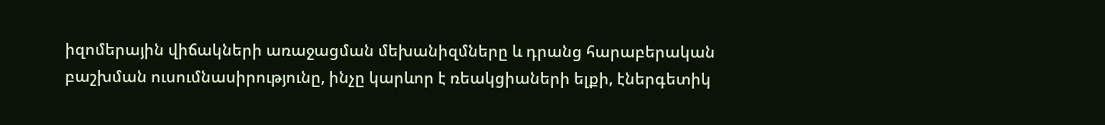իզոմերային վիճակների առաջացման մեխանիզմները և դրանց հարաբերական բաշխման ուսումնասիրությունը, ինչը կարևոր է ռեակցիաների ելքի, էներգետիկ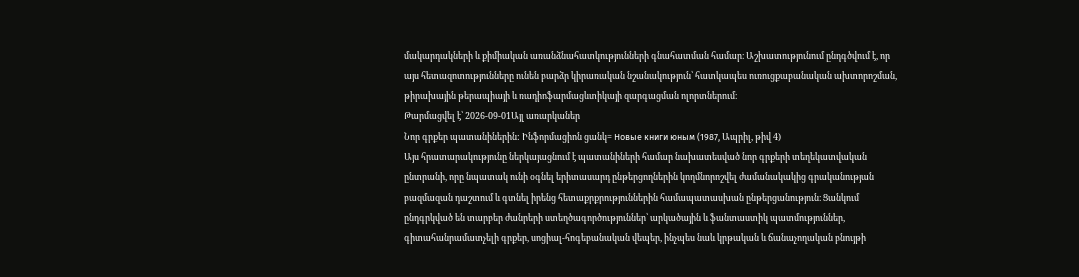մակարդակների և քիմիական առանձնահատկությունների գնահատման համար։ Աշխատությունում ընդգծվում է, որ այս հետազոտությունները ունեն բարձր կիրառական նշանակություն՝ հատկապես ուռուցքաբանական ախտորոշման, թիրախային թերապիայի և ռադիոֆարմացևտիկայի զարգացման ոլորտներում։
Թարմացվել է՝ 2026-09-01Այլ առարկաներ
Նոր գրքեր պատանիներին: Ինֆորմացիոն ցանկ= Новые книги юным (1987, Ապրիլ, թիվ 4)
Այս հրատարակությունը ներկայացնում է պատանիների համար նախատեսված նոր գրքերի տեղեկատվական ընտրանի, որը նպատակ ունի օգնել երիտասարդ ընթերցողներին կողմնորոշվել ժամանակակից գրականության բազմազան դաշտում և գտնել իրենց հետաքրքրություններին համապատասխան ընթերցանություն։ Ցանկում ընդգրկված են տարբեր ժանրերի ստեղծագործություններ՝ արկածային և ֆանտաստիկ պատմություններ, գիտահանրամատչելի գրքեր, սոցիալ-հոգեբանական վեպեր, ինչպես նաև կրթական և ճանաչողական բնույթի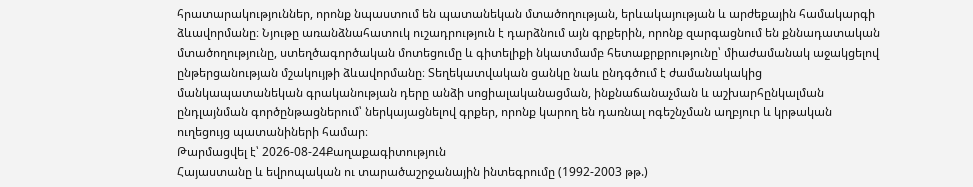հրատարակություններ, որոնք նպաստում են պատանեկան մտածողության, երևակայության և արժեքային համակարգի ձևավորմանը։ Նյութը առանձնահատուկ ուշադրություն է դարձնում այն գրքերին, որոնք զարգացնում են քննադատական մտածողությունը, ստեղծագործական մոտեցումը և գիտելիքի նկատմամբ հետաքրքրությունը՝ միաժամանակ աջակցելով ընթերցանության մշակույթի ձևավորմանը։ Տեղեկատվական ցանկը նաև ընդգծում է ժամանակակից մանկապատանեկան գրականության դերը անձի սոցիալականացման, ինքնաճանաչման և աշխարհընկալման ընդլայնման գործընթացներում՝ ներկայացնելով գրքեր, որոնք կարող են դառնալ ոգեշնչման աղբյուր և կրթական ուղեցույց պատանիների համար։
Թարմացվել է՝ 2026-08-24Քաղաքագիտություն
Հայաստանը և եվրոպական ու տարածաշրջանային ինտեգրումը (1992-2003 թթ.)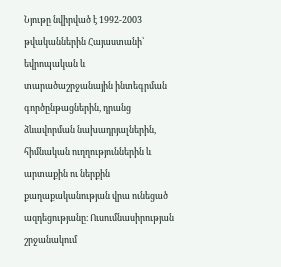Նյութը նվիրված է 1992-2003 թվականներին Հայաստանի՝ եվրոպական և տարածաշրջանային ինտեգրման գործընթացներին, դրանց ձևավորման նախադրյալներին, հիմնական ուղղություններին և արտաքին ու ներքին քաղաքականության վրա ունեցած ազդեցությանը։ Ուսումնասիրության շրջանակում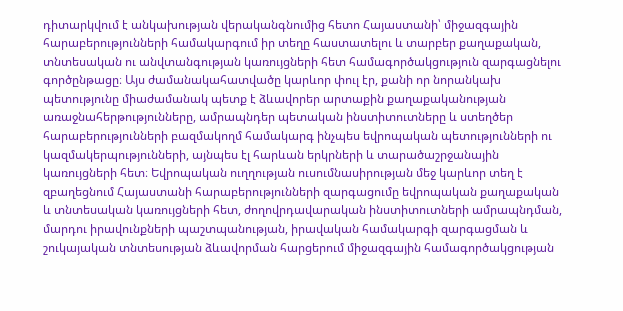դիտարկվում է անկախության վերականգնումից հետո Հայաստանի՝ միջազգային հարաբերությունների համակարգում իր տեղը հաստատելու և տարբեր քաղաքական, տնտեսական ու անվտանգության կառույցների հետ համագործակցություն զարգացնելու գործընթացը։ Այս ժամանակահատվածը կարևոր փուլ էր, քանի որ նորանկախ պետությունը միաժամանակ պետք է ձևավորեր արտաքին քաղաքականության առաջնահերթությունները, ամրապնդեր պետական ինստիտուտները և ստեղծեր հարաբերությունների բազմակողմ համակարգ ինչպես եվրոպական պետությունների ու կազմակերպությունների, այնպես էլ հարևան երկրների և տարածաշրջանային կառույցների հետ։ Եվրոպական ուղղության ուսումնասիրության մեջ կարևոր տեղ է զբաղեցնում Հայաստանի հարաբերությունների զարգացումը եվրոպական քաղաքական և տնտեսական կառույցների հետ, ժողովրդավարական ինստիտուտների ամրապնդման, մարդու իրավունքների պաշտպանության, իրավական համակարգի զարգացման և շուկայական տնտեսության ձևավորման հարցերում միջազգային համագործակցության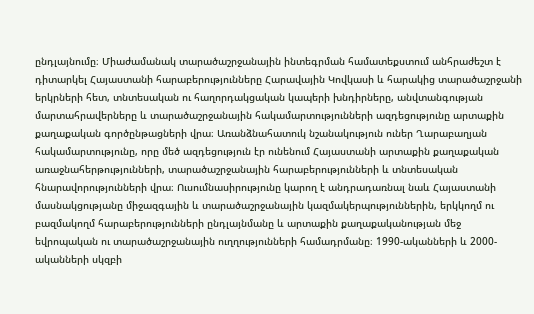ընդլայնումը։ Միաժամանակ տարածաշրջանային ինտեգրման համատեքստում անհրաժեշտ է դիտարկել Հայաստանի հարաբերությունները Հարավային Կովկասի և հարակից տարածաշրջանի երկրների հետ, տնտեսական ու հաղորդակցական կապերի խնդիրները, անվտանգության մարտահրավերները և տարածաշրջանային հակամարտությունների ազդեցությունը արտաքին քաղաքական գործընթացների վրա։ Առանձնահատուկ նշանակություն ուներ Ղարաբաղյան հակամարտությունը, որը մեծ ազդեցություն էր ունենում Հայաստանի արտաքին քաղաքական առաջնահերթությունների, տարածաշրջանային հարաբերությունների և տնտեսական հնարավորությունների վրա։ Ուսումնասիրությունը կարող է անդրադառնալ նաև Հայաստանի մասնակցությանը միջազգային և տարածաշրջանային կազմակերպություններին, երկկողմ ու բազմակողմ հարաբերությունների ընդլայնմանը և արտաքին քաղաքականության մեջ եվրոպական ու տարածաշրջանային ուղղությունների համադրմանը։ 1990-ականների և 2000-ականների սկզբի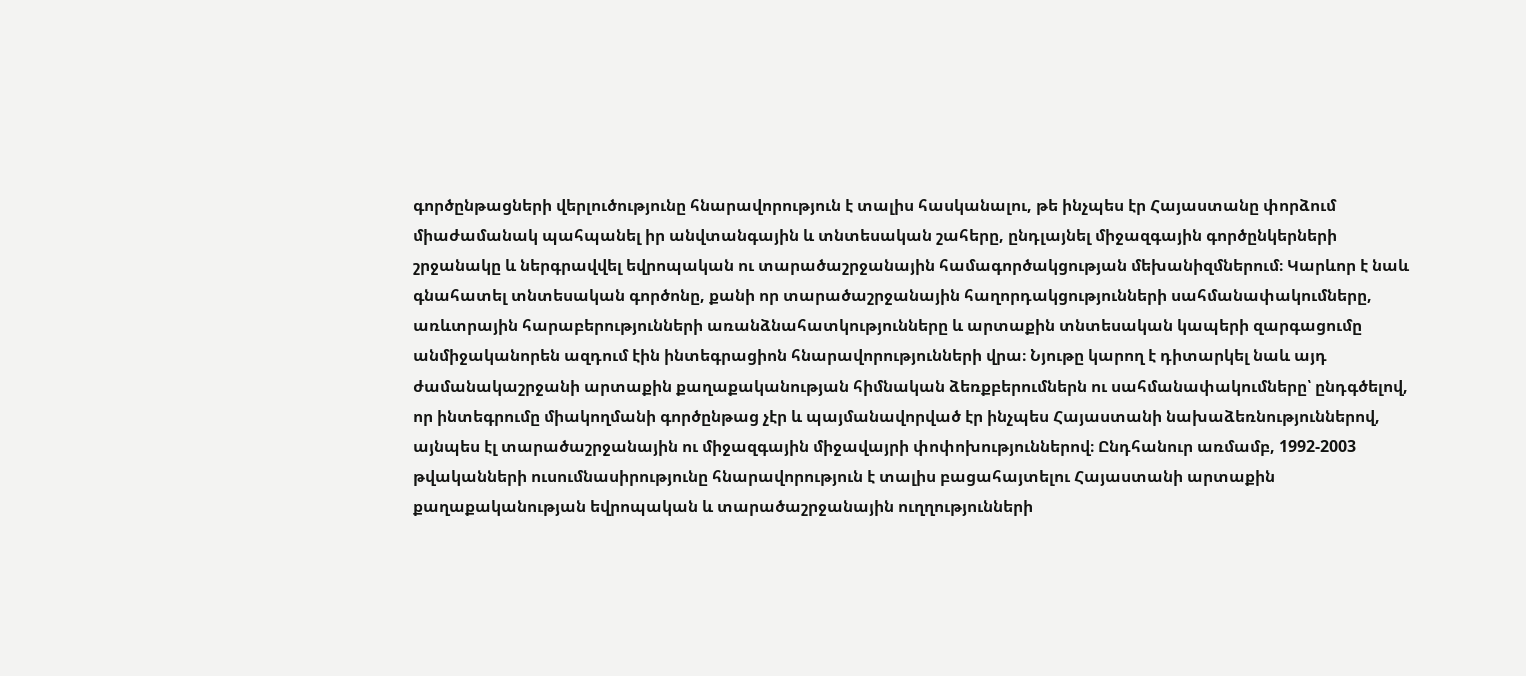գործընթացների վերլուծությունը հնարավորություն է տալիս հասկանալու, թե ինչպես էր Հայաստանը փորձում միաժամանակ պահպանել իր անվտանգային և տնտեսական շահերը, ընդլայնել միջազգային գործընկերների շրջանակը և ներգրավվել եվրոպական ու տարածաշրջանային համագործակցության մեխանիզմներում։ Կարևոր է նաև գնահատել տնտեսական գործոնը, քանի որ տարածաշրջանային հաղորդակցությունների սահմանափակումները, առևտրային հարաբերությունների առանձնահատկությունները և արտաքին տնտեսական կապերի զարգացումը անմիջականորեն ազդում էին ինտեգրացիոն հնարավորությունների վրա։ Նյութը կարող է դիտարկել նաև այդ ժամանակաշրջանի արտաքին քաղաքականության հիմնական ձեռքբերումներն ու սահմանափակումները՝ ընդգծելով, որ ինտեգրումը միակողմանի գործընթաց չէր և պայմանավորված էր ինչպես Հայաստանի նախաձեռնություններով, այնպես էլ տարածաշրջանային ու միջազգային միջավայրի փոփոխություններով։ Ընդհանուր առմամբ, 1992-2003 թվականների ուսումնասիրությունը հնարավորություն է տալիս բացահայտելու Հայաստանի արտաքին քաղաքականության եվրոպական և տարածաշրջանային ուղղությունների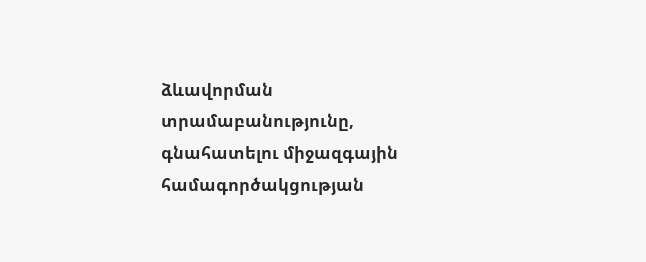ձևավորման տրամաբանությունը, գնահատելու միջազգային համագործակցության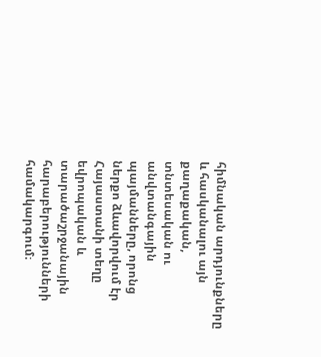հիմնական արդյունքները և հասկանալու այն քաղաքական, տնտեսական ու անվտանգային պայմանները, որոնց ներքո ձևավորվում էր Հայաստանի տեղը եվրոպական և տարածաշրջանային հարաբերությունների համակարգում։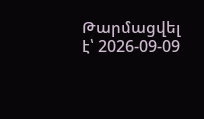Թարմացվել է՝ 2026-09-09